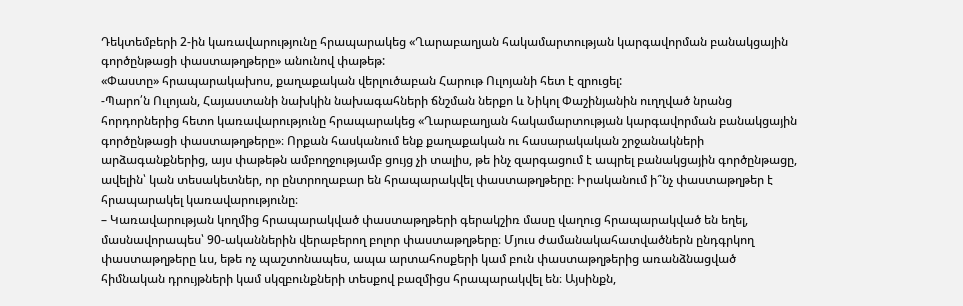Դեկտեմբերի 2-ին կառավարությունը հրապարակեց «Ղարաբաղյան հակամարտության կարգավորման բանակցային գործընթացի փաստաթղթերը» անունով փաթեթ:
«Փաստը» հրապարակախոս, քաղաքական վերլուծաբան Հարութ Ուլոյանի հետ է զրուցել:
-Պարո՛ն Ուլոյան, Հայաստանի նախկին նախագահների ճնշման ներքո և Նիկոլ Փաշինյանին ուղղված նրանց հորդորներից հետո կառավարությունը հրապարակեց «Ղարաբաղյան հակամարտության կարգավորման բանակցային գործընթացի փաստաթղթերը»։ Որքան հասկանում ենք քաղաքական ու հասարակական շրջանակների արձագանքներից, այս փաթեթն ամբողջությամբ ցույց չի տալիս, թե ինչ զարգացում է ապրել բանակցային գործընթացը, ավելին՝ կան տեսակետներ, որ ընտրողաբար են հրապարակվել փաստաթղթերը։ Իրականում ի՞նչ փաստաթղթեր է հրապարակել կառավարությունը։
– Կառավարության կողմից հրապարակված փաստաթղթերի գերակշիռ մասը վաղուց հրապարակված են եղել, մասնավորապես՝ 90-ականներին վերաբերող բոլոր փաստաթղթերը։ Մյուս ժամանակահատվածներն ընդգրկող փաստաթղթերը ևս, եթե ոչ պաշտոնապես, ապա արտահոսքերի կամ բուն փաստաթղթերից առանձնացված հիմնական դրույթների կամ սկզբունքների տեսքով բազմիցս հրապարակվել են։ Այսինքն,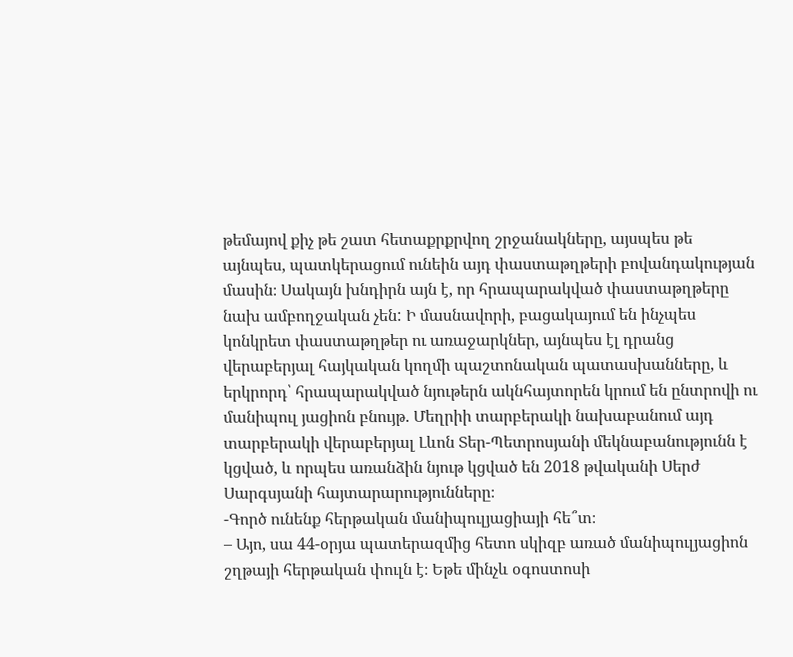թեմայով քիչ թե շատ հետաքրքրվող շրջանակները, այսպես թե այնպես, պատկերացում ունեին այդ փաստաթղթերի բովանդակության մասին։ Սակայն խնդիրն այն է, որ հրապարակված փաստաթղթերը նախ ամբողջական չեն: Ի մասնավորի, բացակայում են ինչպես կոնկրետ փաստաթղթեր ու առաջարկներ, այնպես էլ դրանց վերաբերյալ հայկական կողմի պաշտոնական պատասխանները, և երկրորդ՝ հրապարակված նյութերն ակնհայտորեն կրում են ընտրովի ու մանիպուլ յացիոն բնույթ. Մեղրիի տարբերակի նախաբանում այդ տարբերակի վերաբերյալ Լևոն Տեր-Պետրոսյանի մեկնաբանությունն է կցված, և որպես առանձին նյութ կցված են 2018 թվականի Սերժ Սարգսյանի հայտարարությունները։
-Գործ ունենք հերթական մանիպուլյացիայի հե՞տ։
– Այո, սա 44-օրյա պատերազմից հետո սկիզբ առած մանիպուլյացիոն շղթայի հերթական փուլն է։ Եթե մինչև օգոստոսի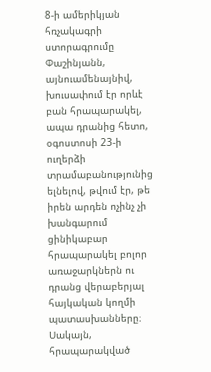8-ի ամերիկյան հռչակագրի ստորագրումը Փաշինյանն, այնուամենայնիվ, խուսափում էր որևէ բան հրապարակել, ապա դրանից հետո, օգոստոսի 23-ի ուղերձի տրամաբանությունից ելնելով, թվում էր, թե իրեն արդեն ոչինչ չի խանգարում ցինիկաբար հրապարակել բոլոր առաջարկներն ու դրանց վերաբերյալ հայկական կողմի պատասխանները։ Սակայն, հրապարակված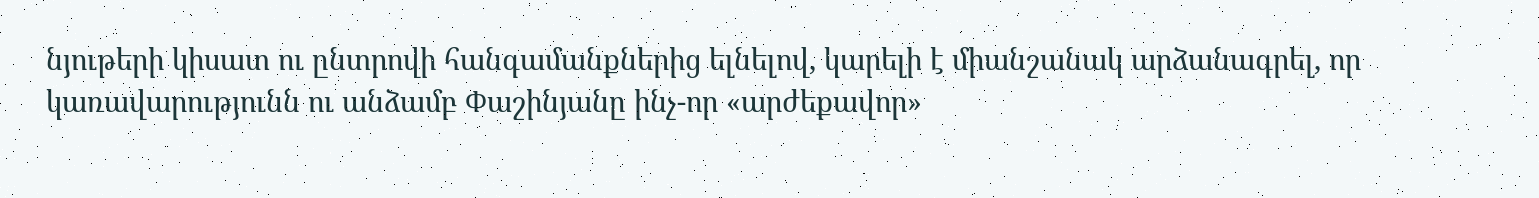նյութերի կիսատ ու ընտրովի հանգամանքներից ելնելով, կարելի է միանշանակ արձանագրել, որ կառավարությունն ու անձամբ Փաշինյանը ինչ-որ «արժեքավոր»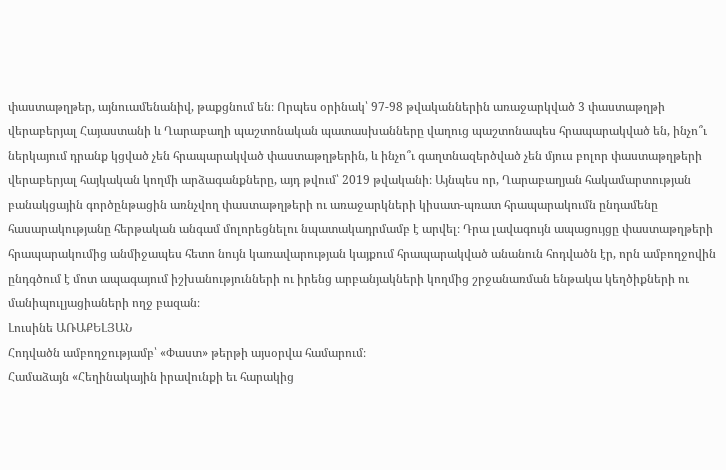փաստաթղթեր, այնուամենանիվ, թաքցնում են։ Որպես օրինակ՝ 97-98 թվականներին առաջարկված 3 փաստաթղթի վերաբերյալ Հայաստանի և Ղարաբաղի պաշտոնական պատասխանները վաղուց պաշտոնապես հրապարակված են, ինչո՞ւ ներկայում դրանք կցված չեն հրապարակված փաստաթղթերին, և ինչո՞ւ գաղտնազերծված չեն մյուս բոլոր փաստաթղթերի վերաբերյալ հայկական կողմի արձագանքները, այդ թվում՝ 2019 թվականի։ Այնպես որ, Ղարաբաղյան հակամարտության բանակցային գործընթացին առնչվող փաստաթղթերի ու առաջարկների կիսատ-պռատ հրապարակումն ընդամենը հասարակությանը հերթական անգամ մոլորեցնելու նպատակադրմամբ է արվել։ Դրա լավագույն ապացույցը փաստաթղթերի հրապարակումից անմիջապես հետո նույն կառավարության կայքում հրապարակված անանուն հոդվածն էր, որն ամբողջովին ընդգծում է մոտ ապագայում իշխանությունների ու իրենց արբանյակների կողմից շրջանառման ենթակա կեղծիքների ու մանիպուլյացիաների ողջ բազան։
Լուսինե ԱՌԱՔԵԼՅԱՆ
Հոդվածն ամբողջությամբ՝ «Փաստ» թերթի այսօրվա համարում։
Համաձայն «Հեղինակային իրավունքի եւ հարակից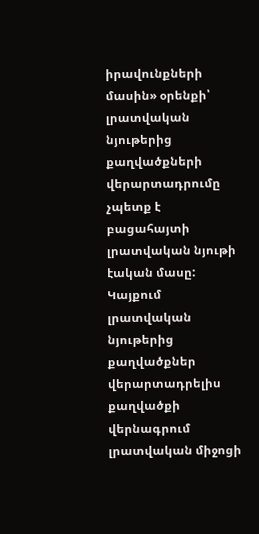իրավունքների մասին» օրենքի՝ լրատվական նյութերից քաղվածքների վերարտադրումը չպետք է բացահայտի լրատվական նյութի էական մասը: Կայքում լրատվական նյութերից քաղվածքներ վերարտադրելիս քաղվածքի վերնագրում լրատվական միջոցի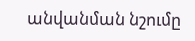անվանման նշումը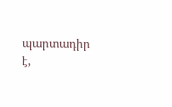պարտադիր է,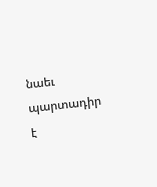նաեւ պարտադիր է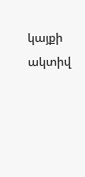կայքի ակտիվ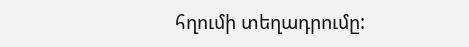հղումի տեղադրումը: